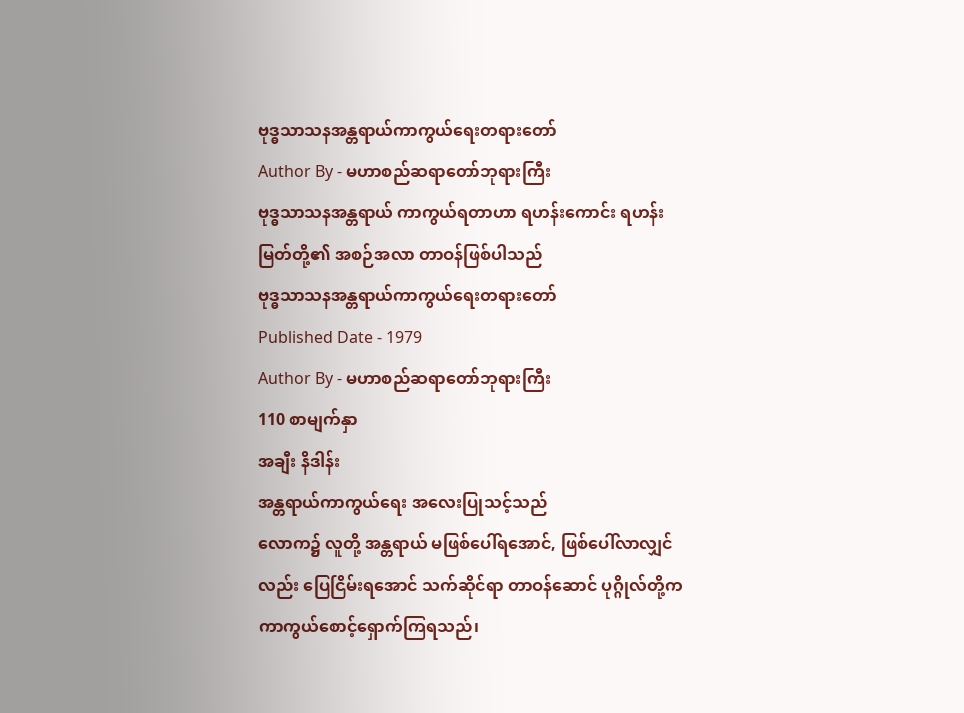ဗုဒ္ဓသာသနအန္တရာယ်ကာကွယ်ရေးတရားတော်
Author By - မဟာစည်ဆရာတော်ဘုရားကြီး
ဗုဒ္ဓသာသနအန္တရာယ် ကာကွယ်ရတာဟာ ရဟန်းကောင်း ရဟန်းမြတ်တို့၏ အစဉ်အလာ တာဝန်ဖြစ်ပါသည်
ဗုဒ္ဓသာသနအန္တရာယ်ကာကွယ်ရေးတရားတော်
Published Date - 1979
Author By - မဟာစည်ဆရာတော်ဘုရားကြီး
110 စာမျက်နှာ
အချီး နိဒါန်း
အန္တရာယ်ကာကွယ်ရေး အလေးပြုသင့်သည်
လောက၌ လူတို့ အန္တရာယ် မဖြစ်ပေါ်ရအောင်, ဖြစ်ပေါ်လာလျှင်လည်း ပြေငြိမ်းရအောင် သက်ဆိုင်ရာ တာဝန်ဆောင် ပုဂ္ဂိုလ်တို့က ကာကွယ်စောင့်ရှောက်ကြရသည်၊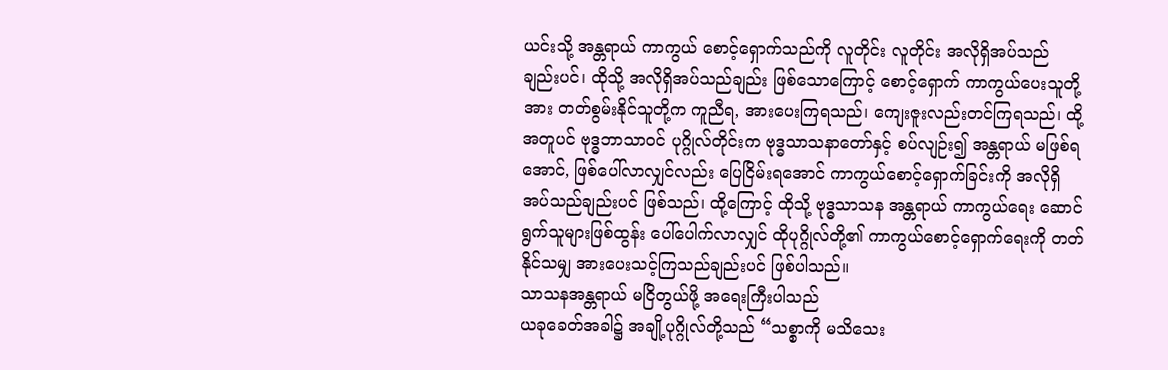ယင်းသို့ အန္တရာယ် ကာကွယ် စောင့်ရှောက်သည်ကို လူတိုင်း လူတိုင်း အလိုရှိအပ်သည် ချည်းပင်၊ ထိုသို့ အလိုရှိအပ်သည်ချည်း ဖြစ်သောကြောင့် စောင့်ရှောက် ကာကွယ်ပေးသူတို့အား တတ်စွမ်းနိုင်သူတို့က ကူညီရ, အားပေးကြရသည်၊ ကျေးဇူးလည်းတင်ကြရသည်၊ ထို့အတူပင် ဗုဒ္ဓဘာသာဝင် ပုဂ္ဂိုလ်တိုင်းက ဗုဒ္ဓသာသနာတော်နှင့် စပ်လျဉ်း၍ အန္တရာယ် မဖြစ်ရအောင်, ဖြစ်ပေါ်လာလျှင်လည်း ပြေငြိမ်းရအောင် ကာကွယ်စောင့်ရှောက်ခြင်းကို အလိုရှိအပ်သည်ချည်းပင် ဖြစ်သည်၊ ထို့ကြောင့် ထိုသို့ ဗုဒ္ဓသာသန အန္တရာယ် ကာကွယ်ရေး ဆောင်ရွက်သူများဖြစ်ထွန်း ပေါ်ပေါက်လာလျှင် ထိုပုဂ္ဂိုလ်တို့၏ ကာကွယ်စောင့်ရှောက်ရေးကို တတ်နိုင်သမျှ အားပေးသင့်ကြသည်ချည်းပင် ဖြစ်ပါသည်။
သာသနအန္တရာယ် မငြိတွယ်ဖို့ အရေးကြီးပါသည်
ယခုခေတ်အခါ၌ အချို့ပုဂ္ဂိုလ်တို့သည် “သစ္စာကို မသိသေး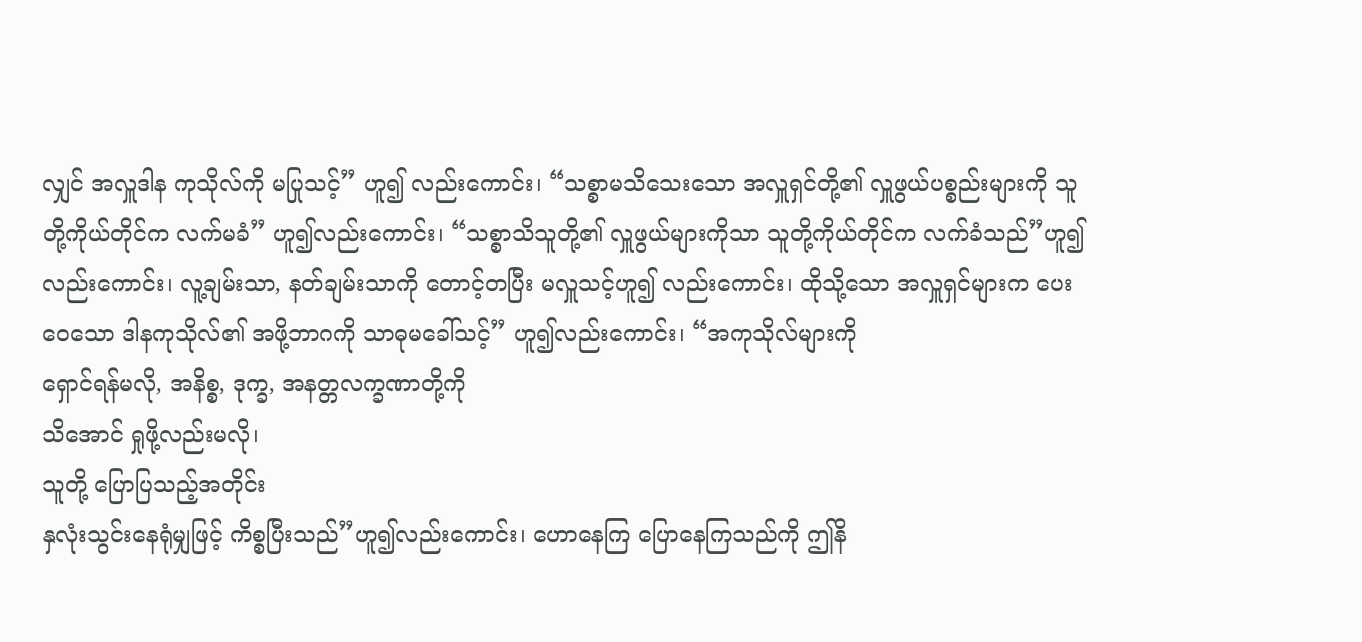လျှင် အလှူဒါန ကုသိုလ်ကို မပြုသင့်” ဟူ၍ လည်းကောင်း၊ “သစ္စာမသိသေးသော အလှူရှင်တို့၏ လှူဖွယ်ပစ္စည်းများကို သူတို့ကိုယ်တိုင်က လက်မခံ” ဟူ၍လည်းကောင်း၊ “သစ္စာသိသူတို့၏ လှူဖွယ်များကိုသာ သူတို့ကိုယ်တိုင်က လက်ခံသည်”ဟူ၍လည်းကောင်း၊ လူ့ချမ်းသာ, နတ်ချမ်းသာကို တောင့်တပြီး မလှူသင့်ဟူ၍ လည်းကောင်း၊ ထိုသို့သော အလှူရှင်များက ပေးဝေသော ဒါနကုသိုလ်၏ အဖို့ဘာဂကို သာဓုမခေါ်သင့်” ဟူ၍လည်းကောင်း၊ “အကုသိုလ်များကို
ရှောင်ရန်မလို, အနိစ္စ, ဒုက္ခ, အနတ္တလက္ခဏာတို့ကို
သိအောင် ရှုဖို့လည်းမလို၊
သူတို့ ပြောပြသည့်အတိုင်း
နှလုံးသွင်းနေရုံမျှဖြင့် ကိစ္စပြီးသည်”ဟူ၍လည်းကောင်း၊ ဟောနေကြ ပြောနေကြသည်ကို ဤနိ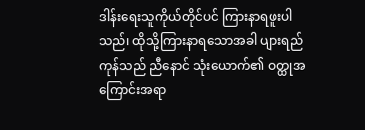ဒါန်းရေးသူကိုယ်တိုင်ပင် ကြားနာရဖူးပါသည်၊ ထိုသို့ကြားနာရသောအခါ ပျားရည်ကုန်သည် ညီနောင် သုံးယောက်၏ ဝတ္ထုအကြောင်းအရာ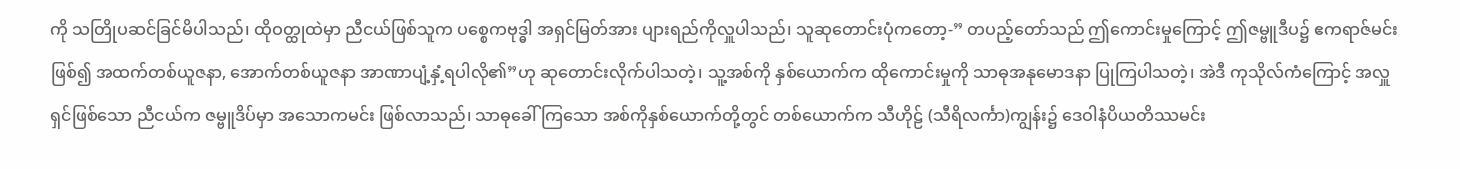ကို သတြိုပဆင်ခြင်မိပါသည်၊ ထိုဝတ္ထုထဲမှာ ညီငယ်ဖြစ်သူက ပစ္စေကဗုဒ္ဓါ အရှင်မြတ်အား ပျားရည်ကိုလှူပါသည်၊ သူဆုတောင်းပုံကတော့-” တပည့်တော်သည် ဤကောင်းမှုကြောင့် ဤဇမ္ဗူဒီပ၌ ဧကရာဇ်မင်းဖြစ်၍ အထက်တစ်ယူဇနာ, အောက်တစ်ယူဇနာ အာဏာပျံ့နှံ့ရပါလို၏”ဟု ဆုတောင်းလိုက်ပါသတဲ့၊ သူ့အစ်ကို နှစ်ယောက်က ထိုကောင်းမှုကို သာဓုအနုမောဒနာ ပြုကြပါသတဲ့၊ အဲဒီ ကုသိုလ်ကံကြောင့် အလှူရှင်ဖြစ်သော ညီငယ်က ဇမ္ဗူဒိပ်မှာ အသောကမင်း ဖြစ်လာသည်၊ သာဓုခေါ်ကြသော အစ်ကိုနှစ်ယောက်တို့တွင် တစ်ယောက်က သီဟိုဠ် (သီရိလင်္ကာ)ကျွန်း၌ ဒေဝါနံပိယတိဿမင်း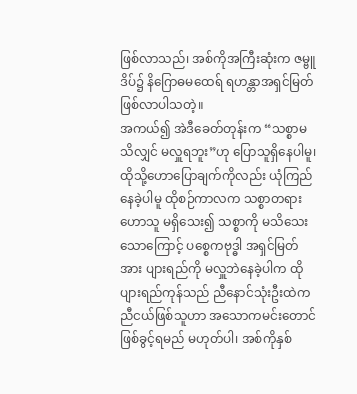ဖြစ်လာသည်၊ အစ်ကိုအကြီးဆုံးက ဇမ္ဗူဒိပ်၌ နိဂြောဓမထေရ် ရဟန္တာအရှင်မြတ် ဖြစ်လာပါသတဲ့။
အကယ်၍ အဲဒီခေတ်တုန်းက “သစ္စာမသိလျှင် မလှူရဘူး”ဟု ပြောသူရှိနေပါမူ၊
ထိုသို့ဟောပြောချက်ကိုလည်း ယုံကြည်နေခဲ့ပါမူ ထိုစဉ်ကာလက သစ္စာတရားဟောသူ မရှိသေး၍ သစ္စာကို မသိသေးသောကြောင့် ပစ္စေကဗုဒ္ဓါ အရှင်မြတ်အား ပျားရည်ကို မလှူဘဲနေခဲ့ပါက ထိုပျားရည်ကုန်သည် ညီနောင်သုံးဦးထဲက ညီငယ်ဖြစ်သူဟာ အသောကမင်းတောင် ဖြစ်ခွင့်ရမည် မဟုတ်ပါ၊ အစ်ကိုနှစ်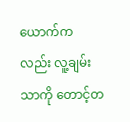ယောက်ကလည်း လူ့ချမ်းသာကို တောင့်တ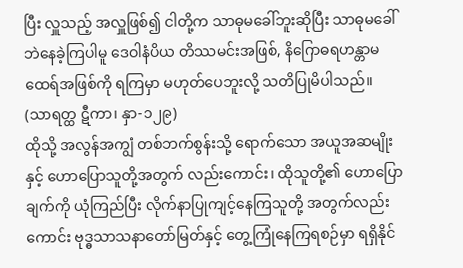ပြီး လှူသည့် အလှူဖြစ်၍ ငါတို့က သာဓုမခေါ်ဘူးဆိုပြီး သာဓုမခေါ်ဘဲနေခဲ့ကြပါမူ ဒေဝါနံပိယ တိဿမင်းအဖြစ်, နိဂြောဓရဟန္တာမထေရ်အဖြစ်ကို ရကြမှာ မဟုတ်ပေဘူးလို့ သတိပြုမိပါသည်။ (သာရတ္ထ ဋီကာ၊ နှာ-၁၂၉)
ထိုသို့ အလွန်အကျွံ တစ်ဘက်စွန်းသို့ ရောက်သော အယူအဆမျိုးနှင့် ဟောပြောသူတို့အတွက် လည်းကောင်း၊ ထိုသူတို့၏ ဟောပြောချက်ကို ယုံကြည်ပြီး လိုက်နာပြုကျင့်နေကြသူတို့ အတွက်လည်းကောင်း ဗုဒ္ဓသာသနာတော်မြတ်နှင့် တွေ့ကြုံနေကြရစဉ်မှာ ရရှိနိုင်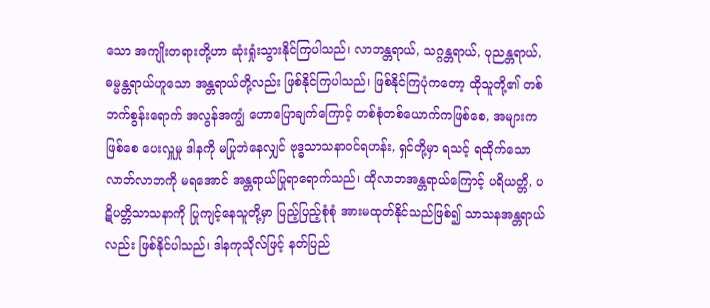သော အကျိုးတရားတို့ဟာ ဆုံးရှုံးသွားနိုင်ကြပါသည်၊ လာဘန္တရာယ်, သဂ္ဂန္တရာယ်, ပုညန္တရာယ်, ဓမ္မန္တရာယ်ဟူသော အန္တရာယ်တို့လည်း ဖြစ်နိုင်ကြပါသည်၊ ဖြစ်နိုင်ကြပုံကတော့ ထိုသူတို့၏ တစ်ဘက်စွန်းရောက် အလွန်အကျွံ ဟောပြောချက်ကြောင့် တစ်စုံတစ်ယောက်ကဖြစ်စေ, အများကဖြစ်စေ ပေးလှူမှု ဒါနကို မပြုဘဲနေလျှင် ဗုဒ္ဓသာသနာဝင်ရဟန်း, ရှင်တို့မှာ ရသင့် ရထိုက်သော လာဘ်လာဘကို မရအောင် အန္တရာယ်ပြုရာရောက်သည်၊ ထိုလာဘအန္တရာယ်ကြောင့် ပရိယတ္တိ, ပဋိပတ္တိသာသနာကို ပြုကျင့်နေသူတို့မှာ ပြည့်ပြည့်စုံစုံ အားမထုတ်နိုင်သည်ဖြစ်၍ သာသနအန္တရာယ်လည်း ဖြစ်နိုင်ပါသည်၊ ဒါနကုသိုလ်ဖြင့် နတ်ပြည်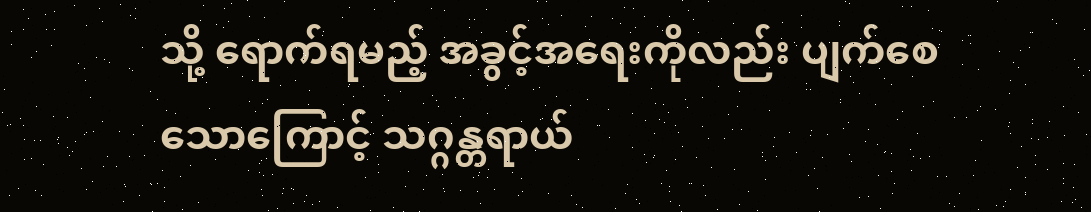သို့ ရောက်ရမည့် အခွင့်အရေးကိုလည်း ပျက်စေသောကြောင့် သဂ္ဂန္တရာယ်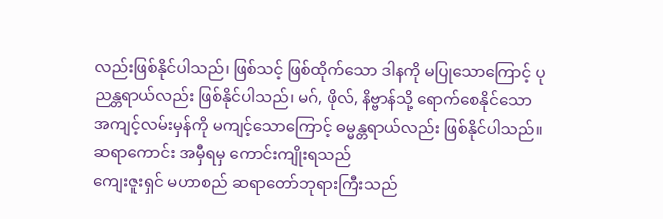လည်းဖြစ်နိုင်ပါသည်၊ ဖြစ်သင့် ဖြစ်ထိုက်သော ဒါနကို မပြုသောကြောင့် ပုညန္တရာယ်လည်း ဖြစ်နိုင်ပါသည်၊ မဂ်, ဖိုလ်, နိဗ္ဗာန်သို့ ရောက်စေနိုင်သော အကျင့်လမ်းမှန်ကို မကျင့်သောကြောင့် ဓမ္မန္တရာယ်လည်း ဖြစ်နိုင်ပါသည်။
ဆရာကောင်း အမှီရမှ ကောင်းကျိုးရသည်
ကျေးဇူးရှင် မဟာစည် ဆရာတော်ဘုရားကြီးသည်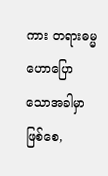ကား တရားဓမ္မ ဟောပြောသောအခါမှာ ဖြစ်စေ,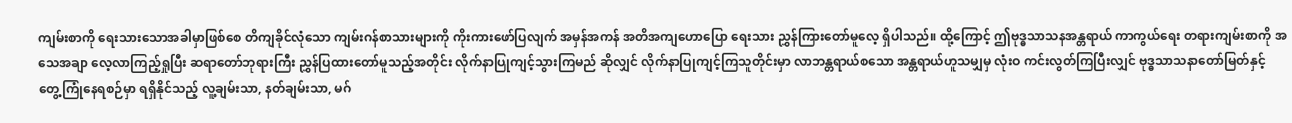ကျမ်းစာကို ရေးသားသောအခါမှာဖြစ်စေ တိကျခိုင်လုံသော ကျမ်းဂန်စာသားများကို ကိုးကားဖော်ပြလျက် အမှန်အကန် အတိအကျဟောပြော ရေးသား ညွှန်ကြားတော်မူလေ့ ရှိပါသည်။ ထို့ကြောင့် ဤဗုဒ္ဓသာသနအန္တရာယ် ကာကွယ်ရေး တရားကျမ်းစာကို အသေအချာ လေ့လာကြည့်ရှုပြီး ဆရာတော်ဘုရားကြီး ညွှန်ပြထားတော်မူသည့်အတိုင်း လိုက်နာပြုကျင့်သွားကြမည် ဆိုလျှင် လိုက်နာပြုကျင့်ကြသူတိုင်းမှာ လာဘန္တရာယ်စသော အန္တရာယ်ဟူသမျှမှ လုံးဝ ကင်းလွတ်ကြပြီးလျှင် ဗုဒ္ဓသာသနာတော်မြတ်နှင့် တွေ့ကြုံနေရစဉ်မှာ ရရှိနိုင်သည့် လူ့ချမ်းသာ, နတ်ချမ်းသာ, မဂ်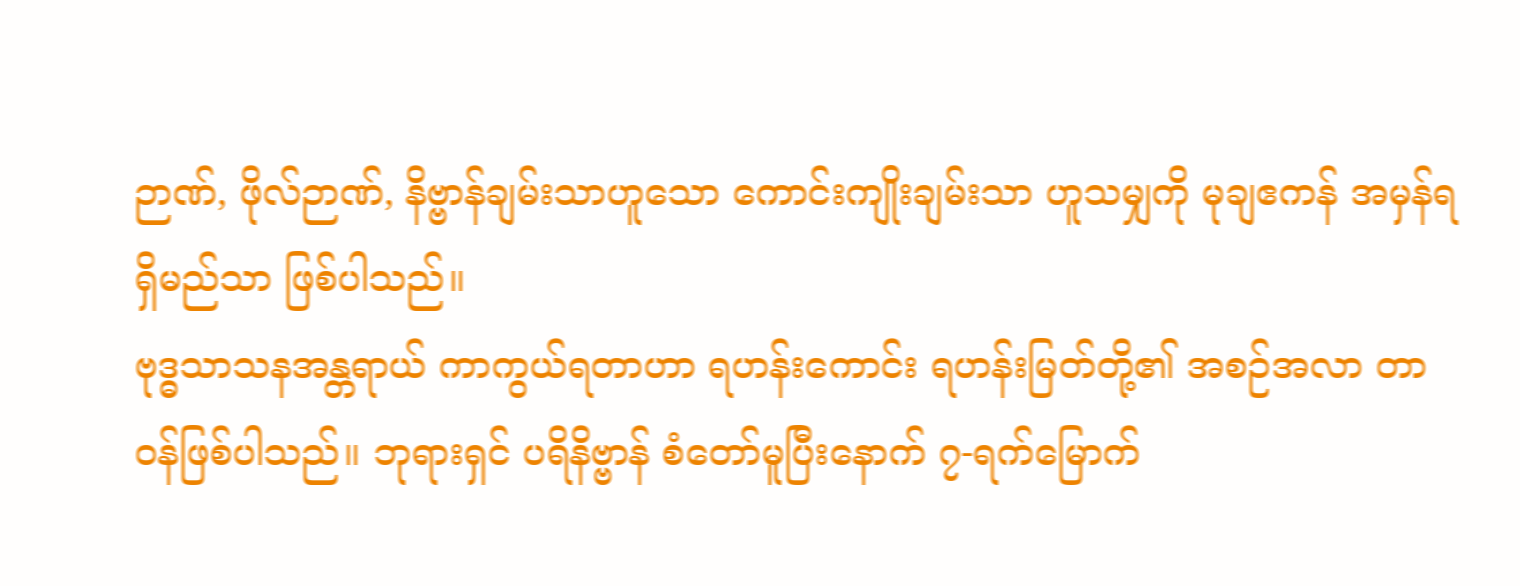ဉာဏ်, ဖိုလ်ဉာဏ်, နိဗ္ဗာန်ချမ်းသာဟူသော ကောင်းကျိုးချမ်းသာ ဟူသမျှကို မုချဧကန် အမှန်ရရှိမည်သာ ဖြစ်ပါသည်။
ဗုဒ္ဓသာသနအန္တရာယ် ကာကွယ်ရတာဟာ ရဟန်းကောင်း ရဟန်းမြတ်တို့၏ အစဉ်အလာ တာဝန်ဖြစ်ပါသည်။ ဘုရားရှင် ပရိနိဗ္ဗာန် စံတော်မူပြီးနောက် ၇-ရက်မြောက်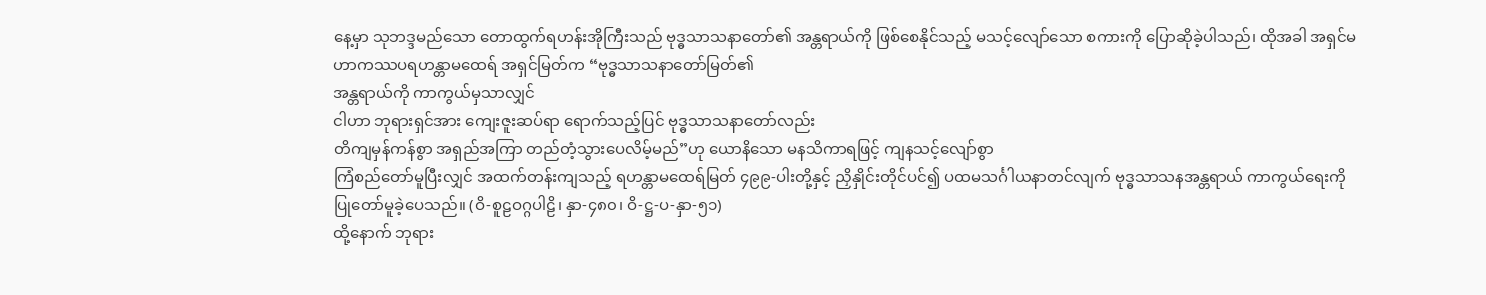နေ့မှာ သုဘဒ္ဒမည်သော တောထွက်ရဟန်းအိုကြီးသည် ဗုဒ္ဓသာသနာတော်၏ အန္တရာယ်ကို ဖြစ်စေနိုင်သည့် မသင့်လျော်သော စကားကို ပြောဆိုခဲ့ပါသည်၊ ထိုအခါ အရှင်မဟာကဿပရဟန္တာမထေရ် အရှင်မြတ်က “ဗုဒ္ဓသာသနာတော်မြတ်၏
အန္တရာယ်ကို ကာကွယ်မှသာလျှင်
ငါဟာ ဘုရားရှင်အား ကျေးဇူးဆပ်ရာ ရောက်သည့်ပြင် ဗုဒ္ဓသာသနာတော်လည်း
တိကျမှန်ကန်စွာ အရှည်အကြာ တည်တံ့သွားပေလိမ့်မည်”ဟု ယောနိသော မနသိကာရဖြင့် ကျနသင့်လျော်စွာ
ကြံစည်တော်မူပြီးလျှင် အထက်တန်းကျသည့် ရဟန္တာမထေရ်မြတ် ၄၉၉-ပါးတို့နှင့် ညှိနှိုင်းတိုင်ပင်၍ ပထမသင်္ဂါယနာတင်လျက် ဗုဒ္ဓသာသနအန္တရာယ် ကာကွယ်ရေးကို ပြုတော်မူခဲ့ပေသည်။ (ဝိ-စူဠဝဂ္ဂပါဠိ၊ နှာ-၄၈၀၊ ဝိ-ဋ္ဌ-ပ-နှာ-၅၁)
ထို့နောက် ဘုရား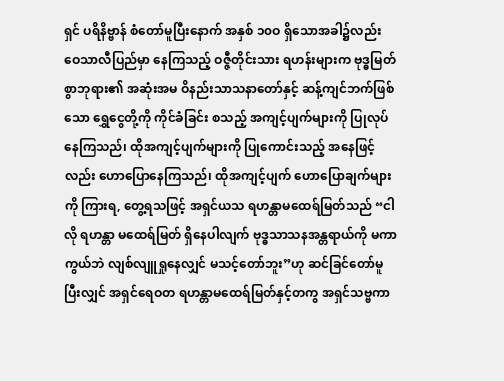ရှင် ပရိနိဗ္ဗာန် စံတော်မူပြီးနောက် အနှစ် ၁၀ဝ ရှိသောအခါ၌လည်း ဝေသာလီပြည်မှာ နေကြသည့် ဝဇ္ဇီတိုင်းသား ရဟန်းများက ဗုဒ္ဓမြတ်စွာဘုရား၏ အဆုံးအမ ဝိနည်းသာသနာတော်နှင့် ဆန့်ကျင်ဘက်ဖြစ်သော ရွှေငွေတို့ကို ကိုင်ခံခြင်း စသည့် အကျင့်ပျက်များကို ပြုလုပ်နေကြသည်၊ ထိုအကျင့်ပျက်များကို ပြုကောင်းသည့် အနေဖြင့်လည်း ဟောပြောနေကြသည်၊ ထိုအကျင့်ပျက် ဟောပြောချက်များကို ကြားရ, တွေ့ရသဖြင့် အရှင်ယသ ရဟန္တာမထေရ်မြတ်သည် “ငါလို ရဟန္တာ မထေရ်မြတ် ရှိနေပါလျက် ဗုဒ္ဓသာသနအန္တရာယ်ကို မကာကွယ်ဘဲ လျစ်လျူရှုနေလျှင် မသင့်တော်ဘူး”ဟု ဆင်ခြင်တော်မူပြီးလျှင် အရှင်ရေဝတ ရဟန္တာမထေရ်မြတ်နှင့်တကွ အရှင်သဗ္ဗကာ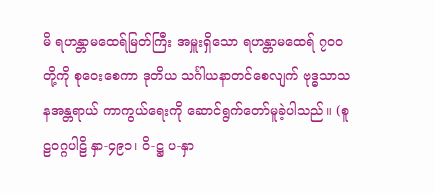မိ ရဟန္တာမထေရ်မြတ်ကြီး အမှူးရှိသော ရဟန္တာမထေရ် ၇၀ဝ တို့ကို စုဝေးစေကာ ဒုတိယ သင်္ဂါယနာတင်စေလျက် ဗုဒ္ဓသာသနအန္တရာယ် ကာကွယ်ရေးကို ဆောင်ရွက်တော်မူခဲ့ပါသည်။ (စူဠဝဂ္ဂပါဠိ နှာ-၄၉၁၊ ဝိ-ဋ္ဌ ပ-နှာ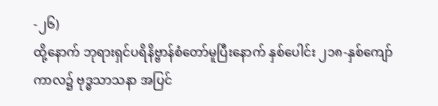-၂၆)
ထို့နောက် ဘုရားရှင်ပရိနိဗ္ဗာန်စံတော်မူပြီးနောက် နှစ်ပေါင်း ၂၁၈-နှစ်ကျော်ကာလ၌ ဗုဒ္ဓသာသနာ အပြင်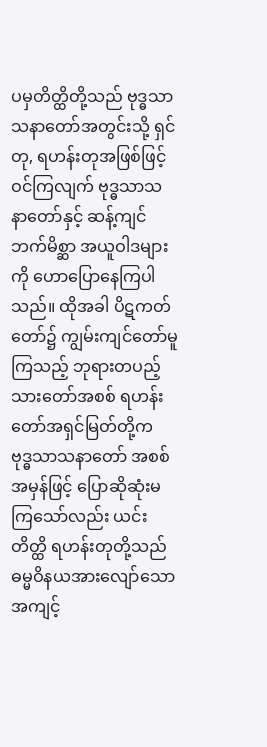ပမှတိတ္ထိတို့သည် ဗုဒ္ဓသာသနာတော်အတွင်းသို့ ရှင်တု, ရဟန်းတုအဖြစ်ဖြင့် ဝင်ကြလျက် ဗုဒ္ဓသာသနာတော်နှင့် ဆန့်ကျင်ဘက်မိစ္ဆာ အယူဝါဒများကို ဟောပြောနေကြပါသည်။ ထိုအခါ ပိဋကတ်တော်၌ ကျွမ်းကျင်တော်မူကြသည့် ဘုရားတပည့် သားတော်အစစ် ရဟန်းတော်အရှင်မြတ်တို့က ဗုဒ္ဓသာသနာတော် အစစ်အမှန်ဖြင့် ပြောဆိုဆုံးမကြသော်လည်း ယင်းတိတ္ထိ ရဟန်းတုတို့သည် ဓမ္မဝိနယအားလျော်သော အကျင့်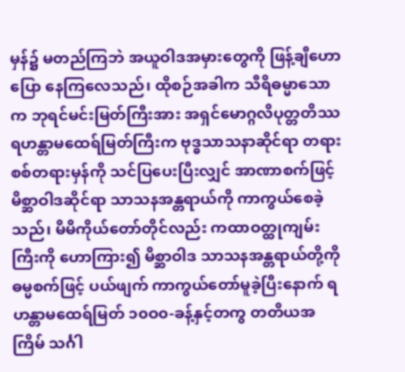မှန်၌ မတည်ကြဘဲ အယူဝါဒအမှားတွေကို ဖြန့်ချီဟောပြော နေကြလေသည်၊ ထိုစဉ်အခါက သီရိဓမ္မာသောက ဘုရင်မင်းမြတ်ကြီးအား အရှင်မောဂ္ဂလိပုတ္တတိဿ ရဟန္တာမထေရ်မြတ်ကြီးက ဗုဒ္ဓသာသနာဆိုင်ရာ တရားစစ်တရားမှန်ကို သင်ပြပေးပြီးလျှင် အာဏာစက်ဖြင့် မိစ္ဆာဝါဒဆိုင်ရာ သာသနအန္တရာယ်ကို ကာကွယ်စေခဲ့သည်၊ မိမိကိုယ်တော်တိုင်လည်း ကထာဝတ္ထုကျမ်းကြီးကို ဟောကြား၍ မိစ္ဆာဝါဒ သာသနအန္တရာယ်တို့ကို ဓမ္မစက်ဖြင့် ပယ်ဖျက် ကာကွယ်တော်မူခဲ့ပြီးနောက် ရဟန္တာမထေရ်မြတ် ၁၀ဝ၀-ခန့်နှင့်တကွ တတိယအကြိမ် သင်္ဂါ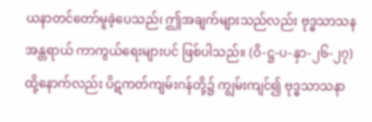ယနာတင်တော်မူခဲ့ပေသည်၊ ဤအချက်များသည်လည်း ဗုဒ္ဓသာသနအန္တရာယ် ကာကွယ်ရေးများပင် ဖြစ်ပါသည်။ (ဝိ-ဋ္ဌ-ပ-နှာ-၂၆-၂၇)
ထို့နောက်လည်း ပိဋကတ်ကျမ်းဂန်တို့၌ ကျွမ်းကျင်၍ ဗုဒ္ဓသာသနာ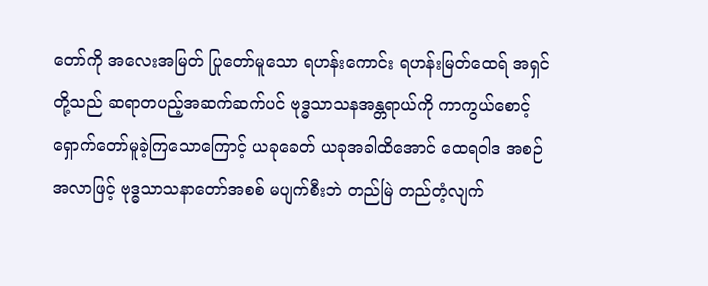တော်ကို အလေးအမြတ် ပြုတော်မူသော ရဟန်းကောင်း ရဟန်းမြတ်ထေရ် အရှင်တို့သည် ဆရာတပည့်အဆက်ဆက်ပင် ဗုဒ္ဓသာသနအန္တရာယ်ကို ကာကွယ်စောင့်ရှောက်တော်မူခဲ့ကြသောကြောင့် ယခုခေတ် ယခုအခါထိအောင် ထေရဝါဒ အစဉ်အလာဖြင့် ဗုဒ္ဓသာသနာတော်အစစ် မပျက်စီးဘဲ တည်မြဲ တည်တံ့လျက်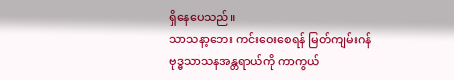ရှိနေပေသည်။
သာသနာ့ဘေး ကင်းဝေးစေရန် မြတ်ကျမ်းဂန်
ဗုဒ္ဓသာသနအန္တရာယ်ကို ကာကွယ်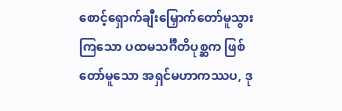စောင့်ရှောက်ချီးမြှောက်တော်မူသွားကြသော ပထမသင်္ဂီတိပုစ္ဆက ဖြစ်တော်မူသော အရှင်မဟာကဿပ, ဒု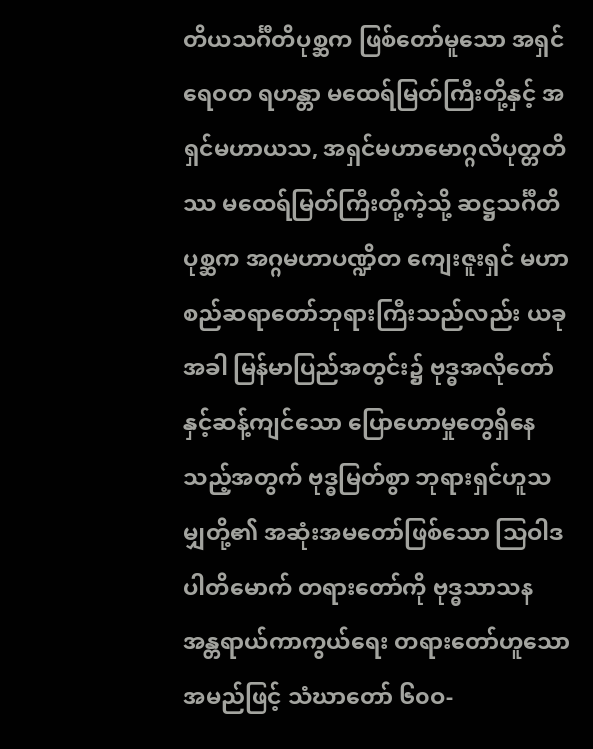တိယသင်္ဂီတိပုစ္ဆက ဖြစ်တော်မူသော အရှင်ရေဝတ ရဟန္တာ မထေရ်မြတ်ကြီးတို့နှင့် အရှင်မဟာယသ, အရှင်မဟာမောဂ္ဂလိပုတ္တတိဿ မထေရ်မြတ်ကြီးတို့ကဲ့သို့ ဆဋ္ဌသင်္ဂီတိပုစ္ဆက အဂ္ဂမဟာပဏ္ဍိတ ကျေးဇူးရှင် မဟာစည်ဆရာတော်ဘုရားကြီးသည်လည်း ယခုအခါ မြန်မာပြည်အတွင်း၌ ဗုဒ္ဓအလိုတော်နှင့်ဆန့်ကျင်သော ပြောဟောမှုတွေရှိနေသည့်အတွက် ဗုဒ္ဓမြတ်စွာ ဘုရားရှင်ဟူသမျှတို့၏ အဆုံးအမတော်ဖြစ်သော သြဝါဒပါတိမောက် တရားတော်ကို ဗုဒ္ဓသာသန အန္တရာယ်ကာကွယ်ရေး တရားတော်ဟူသော အမည်ဖြင့် သံဃာတော် ၆၀ဝ-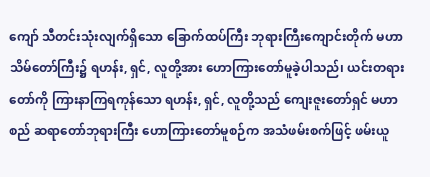ကျော် သီတင်းသုံးလျက်ရှိသော ခြောက်ထပ်ကြီး ဘုရားကြီးကျောင်းတိုက် မဟာသိမ်တော်ကြီး၌ ရဟန်း, ရှင်, လူတို့အား ဟောကြားတော်မူခဲ့ပါသည်၊ ယင်းတရားတော်ကို ကြားနာကြရကုန်သော ရဟန်း, ရှင်, လူတို့သည် ကျေးဇူးတော်ရှင် မဟာစည် ဆရာတော်ဘုရားကြီး ဟောကြားတော်မူစဉ်က အသံဖမ်းစက်ဖြင့် ဖမ်းယူ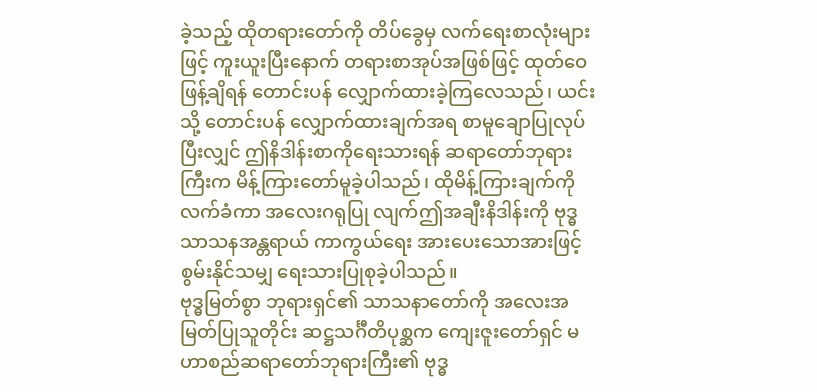ခဲ့သည့် ထိုတရားတော်ကို တိပ်ခွေမှ လက်ရေးစာလုံးများဖြင့် ကူးယူးပြီးနောက် တရားစာအုပ်အဖြစ်ဖြင့် ထုတ်ဝေဖြန့်ချိရန် တောင်းပန် လျှောက်ထားခဲ့ကြလေသည်၊ ယင်းသို့ တောင်းပန် လျှောက်ထားချက်အရ စာမူချောပြုလုပ်ပြီးလျှင် ဤနိဒါန်းစာကိုရေးသားရန် ဆရာတော်ဘုရားကြီးက မိန့်ကြားတော်မူခဲ့ပါသည်၊ ထိုမိန့်ကြားချက်ကိုလက်ခံကာ အလေးဂရုပြု လျက်ဤအချီးနိဒါန်းကို ဗုဒ္ဓသာသနအန္တရာယ် ကာကွယ်ရေး အားပေးသောအားဖြင့် စွမ်းနိုင်သမျှ ရေးသားပြုစုခဲ့ပါသည်။
ဗုဒ္ဓမြတ်စွာ ဘုရားရှင်၏ သာသနာတော်ကို အလေးအမြတ်ပြုသူတိုင်း ဆဋ္ဌသင်္ဂီတိပုစ္ဆက ကျေးဇူးတော်ရှင် မဟာစည်ဆရာတော်ဘုရားကြီး၏ ဗုဒ္ဓ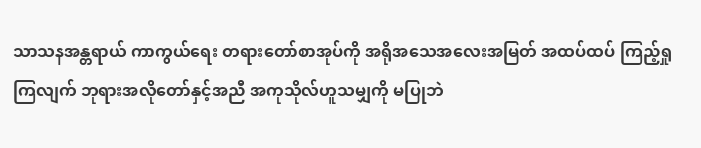သာသနအန္တရာယ် ကာကွယ်ရေး တရားတော်စာအုပ်ကို အရိုအသေအလေးအမြတ် အထပ်ထပ် ကြည့်ရှုကြလျက် ဘုရားအလိုတော်နှင့်အညီ အကုသိုလ်ဟူသမျှကို မပြုဘဲ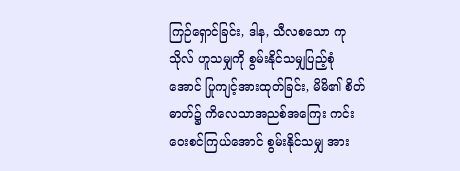ကြဉ်ရှောင်ခြင်း, ဒါန, သီလစသော ကုသိုလ် ဟူသမျှကို စွမ်းနိုင်သမျှပြည့်စုံအောင် ပြုကျင့်အားထုတ်ခြင်း, မိမိ၏ စိတ်ဓာတ်၌ ကိလေသာအညစ်အကြေး ကင်းဝေးစင်ကြယ်အောင် စွမ်းနိုင်သမျှ အား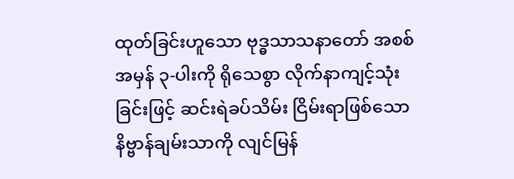ထုတ်ခြင်းဟူသော ဗုဒ္ဓသာသနာတော် အစစ်အမှန် ၃-ပါးကို ရိုသေစွာ လိုက်နာကျင့်သုံးခြင်းဖြင့် ဆင်းရဲခပ်သိမ်း ငြိမ်းရာဖြစ်သော နိဗ္ဗာန်ချမ်းသာကို လျင်မြန်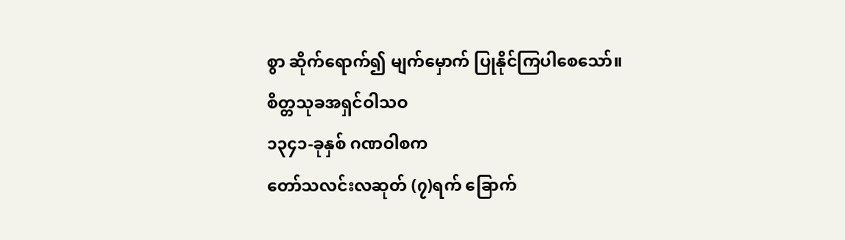စွာ ဆိုက်ရောက်၍ မျက်မှောက် ပြုနိုင်ကြပါစေသော်။
စိတ္တသုခအရှင်ဝါသဝ
၁၃၄၁-ခုနှစ် ဂဏဝါစက
တော်သလင်းလဆုတ် (၇)ရက် ခြောက်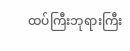ထပ်ကြီးဘုရားကြီး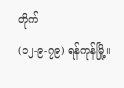တိုက်
(၁၂-၉-၇၉) ရန်ကုန်မြို့။